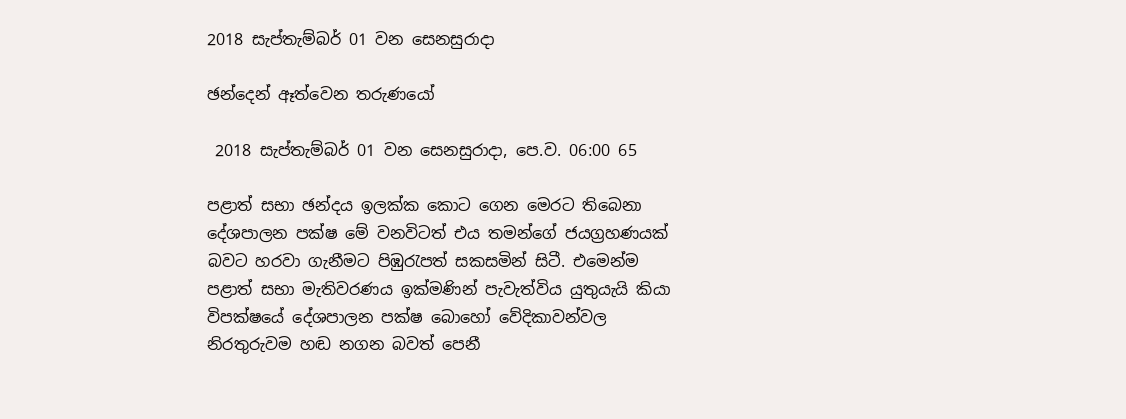2018 සැප්තැම්බර් 01 වන සෙනසුරාදා

ඡන්දෙන් ඈත්වෙන තරුණයෝ

 2018 සැප්තැම්බර් 01 වන සෙනසුරාදා, පෙ.ව. 06:00 65

පළාත් සභා ඡන්දය ඉලක්ක කොට ගෙන මෙරට තිබෙනා දේශපාලන පක්ෂ මේ වනවිටත් එය තමන්ගේ ජයග්‍රහණයක් බවට හරවා ගැනීමට පිඹුරැපත් සකසමින් සිටී. එමෙන්ම පළාත් සභා මැතිවරණය ඉක්මණින් පැවැත්විය යුතුයැයි කියා විපක්ෂයේ දේශපාලන පක්ෂ බොහෝ වේදිකාවන්වල නිරතුරුවම හඬ නගන බවත් පෙනී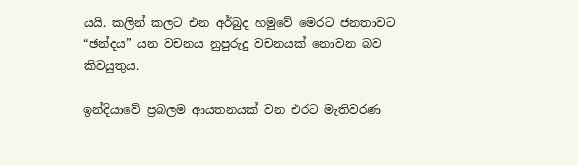යයි. කලින් කලට එන අර්බුද හමුවේ මෙරට ජනතාවට “ඡන්දය” යන වචනය නුපුරුදු වචනයක් නොවන බව කිවයුතුය.

ඉන්දියාවේ ප්‍රබලම ආයතනයක් වන එරට මැතිවරණ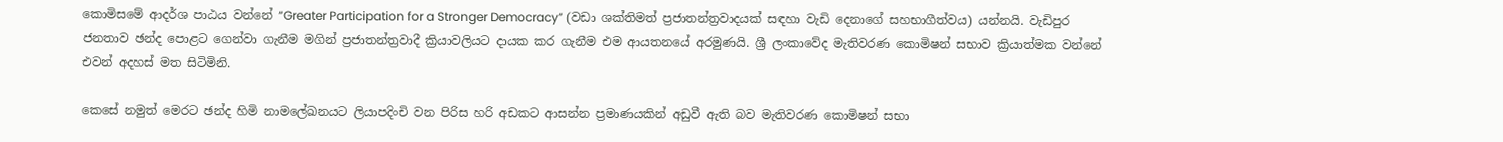කොමිසමේ ආදර්ශ පාඨය වන්නේ “Greater Participation for a Stronger Democracy” (වඩා ශක්තිමත් ප්‍රජාතන්ත්‍රවාදයක් සඳහා වැඩි දෙනාගේ සහභාගීත්වය) යන්නයි. වැඩිපුර ජනතාව ඡන්ද පොළට ගෙන්වා ගැනීම මගින් ප්‍රජාතන්ත්‍රවාදී ක්‍රියාවලියට දායක කර ගැනීම එම ආයතනයේ අරමුණයි. ශ්‍රී ලංකාවේද මැතිවරණ කොමිෂන් සභාව ක්‍රියාත්මක වන්නේ එවන් අදහස් මත සිටිමිනි.

කෙසේ නමුත් මෙරට ඡන්ද හිමි නාමලේඛනයට ලියාපදිංචි වන පිරිස හරි අඩකට ආසන්න ප්‍රමාණයකින් අඩුවී ඇති බව මැතිවරණ කොමිෂන් සභා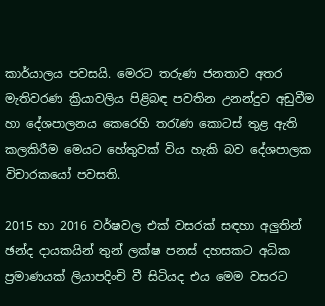කාර්යාලය පවසයි. මෙරට තරුණ ජනතාව අතර මැතිවරණ ක්‍රියාවලිය පිළිබඳ පවතින උනන්දුව අඩුවීම හා දේශපාලනය කෙරෙහි තරැණ කොටස් තුළ ඇති කලකිරීම මෙයට හේතුවක් විය හැකි බව දේශපාලක විචාරකයෝ පවසති.

2015 හා 2016 වර්ෂවල එක් වසරක් සඳහා අලුතින් ඡන්ද දායකයින් තුන් ලක්ෂ පනස් දහසකට අධික ප්‍රමාණයක් ලියාපදිංචි වී සිටියද එය මෙම වසරට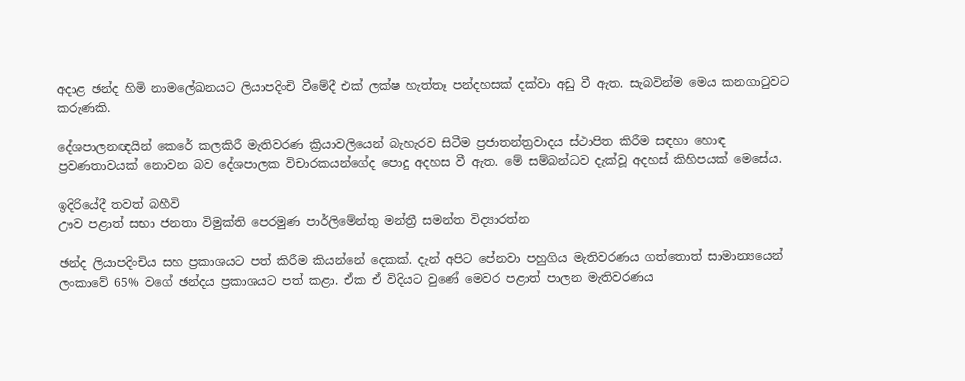අදාළ ඡන්ද හිමි නාමලේඛනයට ලියාපදිංචි වීමේදී එක් ලක්ෂ හැත්තෑ පන්දහසක් දක්වා අඩු වී ඇත. සැබවින්ම මෙය කනගාටුවට කරුණකි.

දේශපාලනඥයින් කෙරේ කලකිරී මැතිවරණ ක්‍රියාවලියෙන් බැහැරව සිටීම ප්‍රජාතන්ත්‍රවාදය ස්ථාපිත කිරීම සඳහා හොඳ ප්‍රවණතාවයක් නොවන බව දේශපාලක විචාරකයන්ගේද පොදු අදහස වී ඇත. මේ සම්බන්ධව දැක්වූ අදහස් කිහිපයක් මෙසේය.

ඉදිරියේදී තවත් බහීවි
ඌව පළාත් සභා ජනතා විමුක්ති පෙරමුණ පාර්ලිමේන්තු මන්ත්‍රී සමන්ත විද්‍යාරත්න

ඡන්ද ලියාපදිංචිය සහ ප්‍රකාශයට පත් කිරීම කියන්නේ දෙකක්. දැන් අපිට පේනවා පහුගිය මැතිවරණය ගත්තොත් සාමාන්‍යයෙන් ලංකාවේ 65% වගේ ඡන්දය ප්‍රකාශයට පත් කළා. ඒක ඒ විදියට වුණේ මෙවර පළාත් පාලන මැතිවරණය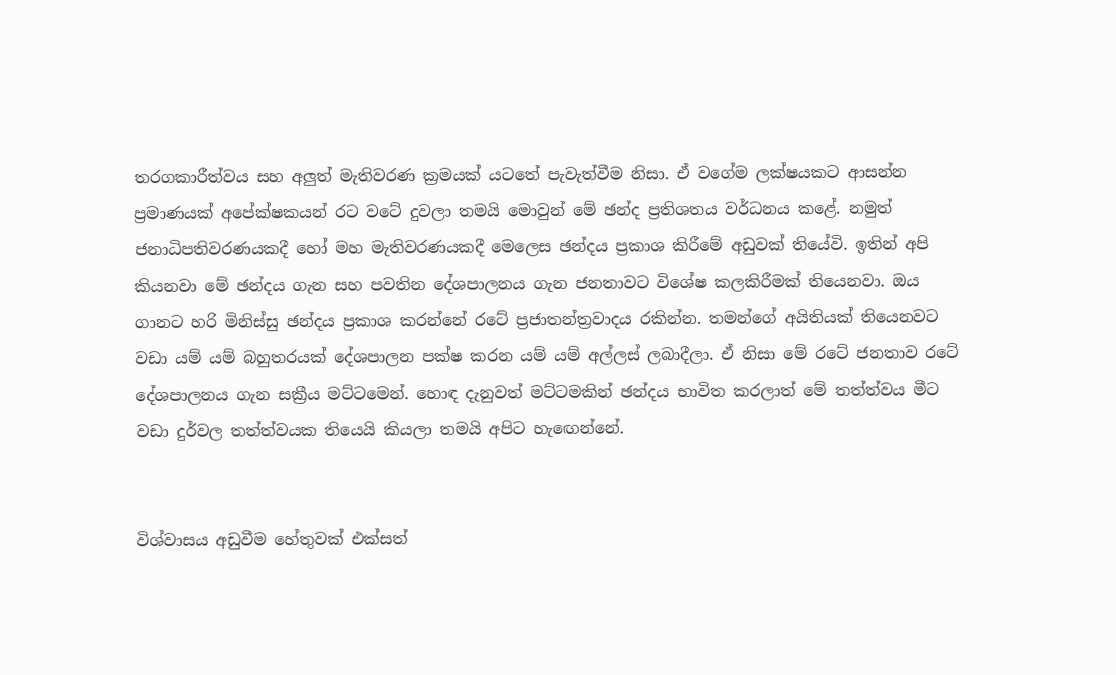තරගකාරීත්වය සහ අලුත් මැතිවරණ ක්‍රමයක් යටතේ පැවැත්වීම නිසා. ඒ වගේම ලක්ෂයකට ආසන්න ප්‍රමාණයක් අපේක්ෂකයන් රට වටේ දුවලා තමයි මොවුන් මේ ඡන්ද ප්‍රතිශතය වර්ධනය කළේ. නමුත් ජනාධිපතිවරණයකදී හෝ මහ මැතිවරණයකදී මෙලෙස ඡන්දය ප්‍රකාශ කිරීමේ අඩුවක් තියේවි. ඉතින් අපි කියනවා මේ ඡන්දය ගැන සහ පවතින දේශපාලනය ගැන ජනතාවට විශේෂ කලකිරීමක් තියෙනවා. ඔය ගානට හරි මිනිස්සු ඡන්දය ප්‍රකාශ කරන්නේ රටේ ප්‍රජාතන්ත්‍රවාදය රකින්න. තමන්ගේ අයිතියක් තියෙනවට වඩා යම් යම් බහුතරයක් දේශපාලන පක්ෂ කරන යම් යම් අල්ලස් ලබාදීලා. ඒ නිසා මේ රටේ ජනතාව රටේ දේශපාලනය ගැන සක්‍රීය මට්ටමෙන්. හොඳ දැනුවත් මට්ටමකින් ඡන්දය භාවිත කරලාත් මේ තත්ත්වය මීට වඩා දුර්වල තත්ත්වයක තියෙයි කියලා තමයි අපිට හැඟෙන්නේ.


විශ්වාසය අඩුවීම හේතුවක් එක්සත්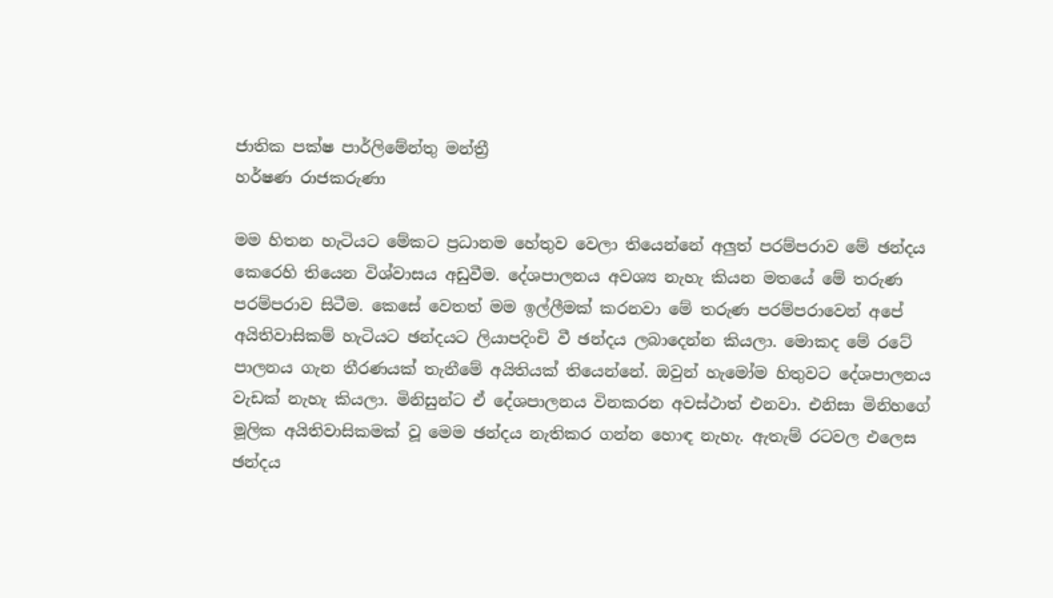ජාතික පක්ෂ පාර්ලිමේන්තු මන්ත්‍රී
හර්ෂණ රාජකරුණා

මම හිතන හැටියට මේකට ප්‍රධානම හේතුව වෙලා තියෙන්නේ අලුත් පරම්පරාව මේ ඡන්දය කෙරෙහි තියෙන විශ්වාසය අඩුවීම. දේශපාලනය අවශ්‍ය නැහැ කියන මතයේ මේ තරුණ පරම්පරාව සිටීම. කෙසේ වෙතත් මම ඉල්ලීමක් කරනවා මේ තරුණ පරම්පරාවෙන් අපේ අයිතිවාසිකම් හැටියට ඡන්දයට ලියාපදිංචි වී ඡන්දය ලබාදෙන්න කියලා. මොකද මේ රටේ පාලනය ගැන තීරණයක් තැනීමේ අයිතියක් තියෙන්නේ. ඔවුන් හැමෝම හිතුවට දේශපාලනය වැඩක් නැහැ කියලා. මිනිසුන්ට ඒ දේශපාලනය විනකරන අවස්ථාත් එනවා. එනිසා මිනිහගේ මූලික අයිතිවාසිකමක් වූ මෙම ඡන්දය නැතිකර ගන්න හොඳ නැහැ. ඇතැම් රටවල එලෙස ඡන්දය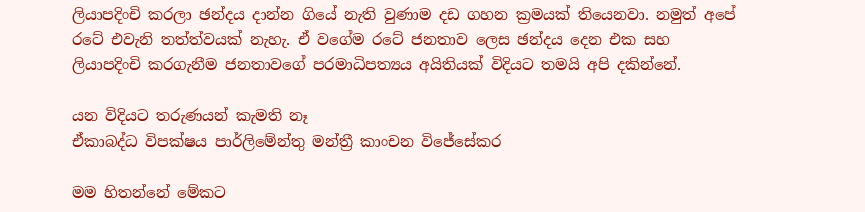ලියාපදිංචි කරලා ඡන්දය දාන්න ගියේ නැති වුණාම දඩ ගහන ක්‍රමයක් තියෙනවා. නමුත් අපේ රටේ එවැනි තත්ත්වයක් නැහැ. ඒ වගේම රටේ ජනතාව ලෙස ඡන්දය දෙන එක සහ ලියාපදිංචි කරගැනීම ජනතාවගේ පරමාධිපත්‍යය අයිතියක් විදියට තමයි අපි දකින්නේ.

යන විදියට තරුණයන් කැමති නෑ
ඒකාබද්ධ විපක්ෂය පාර්ලිමේන්තු මන්ත්‍රී කාංචන විජේසේකර

මම හිතන්නේ මේකට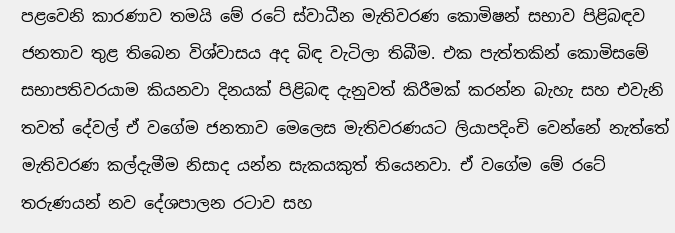පළවෙනි කාරණාව තමයි මේ රටේ ස්වාධීන මැතිවරණ කොමිෂන් සභාව පිළිබඳව ජනතාව තුළ තිබෙන විශ්වාසය අද බිඳ වැටිලා තිබීම. එක පැත්තකින් කොමිසමේ සභාපතිවරයාම කියනවා දිනයක් පිළිබඳ දැනුවත් කිරීමක් කරන්න බැහැ සහ එවැනි තවත් දේවල් ඒ වගේම ජනතාව මෙලෙස මැතිවරණයට ලියාපදිංචි වෙන්නේ නැත්තේ මැතිවරණ කල්දැමීම නිසාද යන්න සැකයකුත් තියෙනවා. ඒ වගේම මේ රටේ තරුණයන් නව දේශපාලන රටාව සහ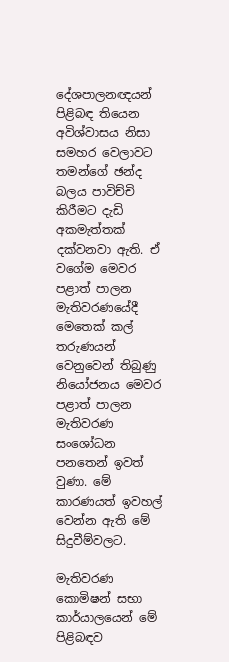දේශපාලනඥයන් පිළිබඳ තියෙන අවිශ්වාසය නිසා සමහර වෙලාවට තමන්ගේ ඡන්ද බලය පාවිච්චි කිරීමට දැඩි අකමැත්තක් දක්වනවා ඇති. ඒ වගේම මෙවර පළාත් පාලන මැතිවරණයේදී මෙතෙක් කල් තරුණයන් වෙනුවෙන් තිබුණු නියෝජනය මෙවර පළාත් පාලන මැතිවරණ සංශෝධන පනතෙන් ඉවත් වුණා. මේ කාරණයත් ඉවහල් වෙන්න ඇති මේ සිදුවීම්වලට.

මැතිවරණ කොමිෂන් සභා කාර්යාලයෙන් මේ පිළිබඳව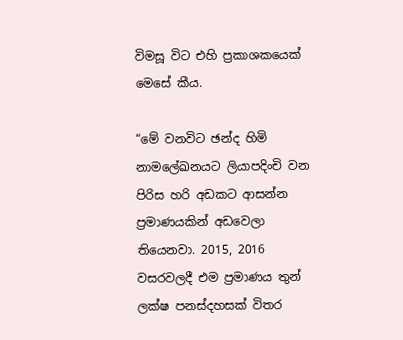විමසූ විට එහි ප්‍රකාශකයෙක් මෙසේ කීය.

“මේ වනවිට ඡන්ද හිමි නාමලේඛනයට ලියාපදිංචි වන පිරිස හරි අඩකට ආසන්න ප්‍රමාණයකින් අඩවෙලා තියෙනවා. 2015, 2016 වසරවලදී එම ප්‍රමාණය තුන් ලක්ෂ පනස්දහසක් විතර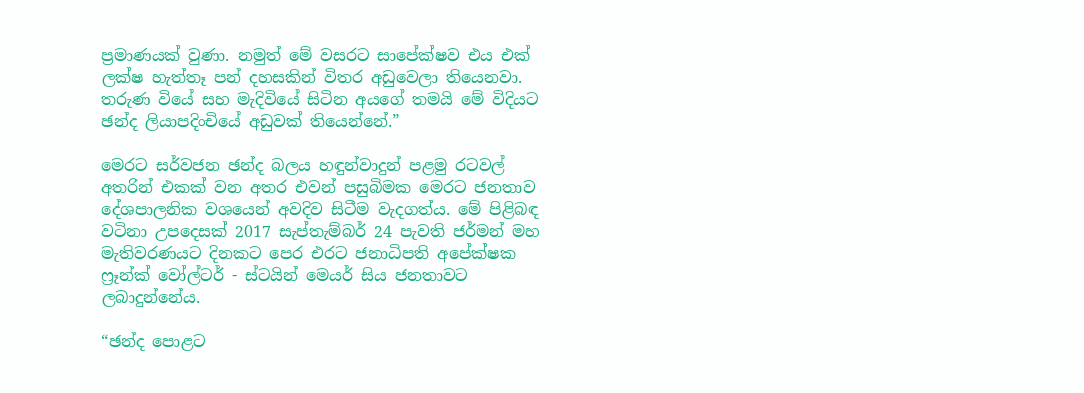ප්‍රමාණයක් වුණා. නමුත් මේ වසරට සාපේක්ෂව එය එක් ලක්ෂ හැත්තෑ පන් දහසකින් විතර අඩුවෙලා තියෙනවා. තරුණ වියේ සහ මැදිවියේ සිටින අයගේ තමයි මේ විදියට ඡන්ද ලියාපදිංචියේ අඩුවක් තියෙන්නේ.”

මෙරට සර්වජන ඡන්ද බලය හඳුන්වාදුන් පළමු රටවල් අතරින් එකක් වන අතර එවන් පසුබිමක මෙරට ජනතාව දේශපාලනික වශයෙන් අවදිව සිටීම වැදගත්ය. මේ පිළිබඳ වටිනා උපදෙසක් 2017 සැප්තැම්බර් 24 පැවති ජර්මන් මහ මැතිවරණයට දිනකට පෙර එරට ජනාධිපති අපේක්ෂක ෆ්‍රෑන්ක් වෝල්ටර් - ස්ටයින් මෙයර් සිය ජනතාවට ලබාදුන්නේය.

“ඡන්ද පොළට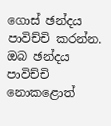ගොස් ඡන්දය පාවිච්චි කරන්න. ඔබ ඡන්දය පාවිච්චි නොකළොත්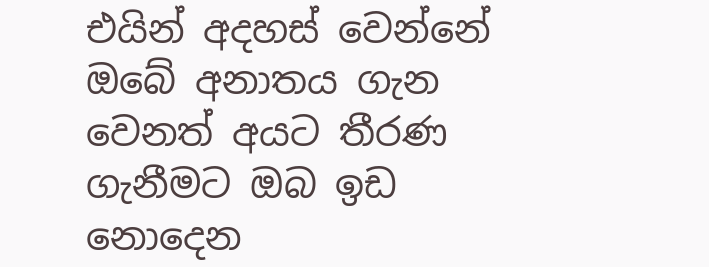එයින් අදහස් වෙන්නේ ඔබේ අනාතය ගැන වෙනත් අයට තීරණ ගැනීමට ඔබ ඉඩ නොදෙන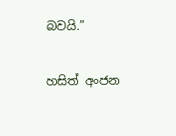බවයි.”

හසිත් අංජන